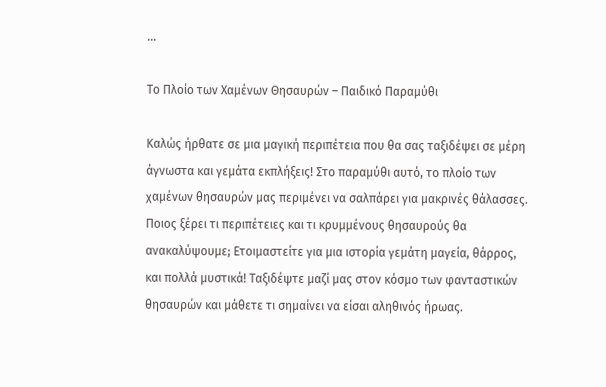...

Το Πλοίο των Χαμένων Θησαυρών – Παιδικό Παραμύθι

Καλώς ήρθατε σε μια μαγική περιπέτεια που θα σας ταξιδέψει σε μέρη άγνωστα και γεμάτα εκπλήξεις! Στο παραμύθι αυτό, το πλοίο των χαμένων θησαυρών μας περιμένει να σαλπάρει για μακρινές θάλασσες. Ποιος ξέρει τι περιπέτειες και τι κρυμμένους θησαυρούς θα ανακαλύψουμε; Ετοιμαστείτε για μια ιστορία γεμάτη μαγεία, θάρρος, και πολλά μυστικά! Ταξιδέψτε μαζί μας στον κόσμο των φανταστικών θησαυρών και μάθετε τι σημαίνει να είσαι αληθινός ήρωας.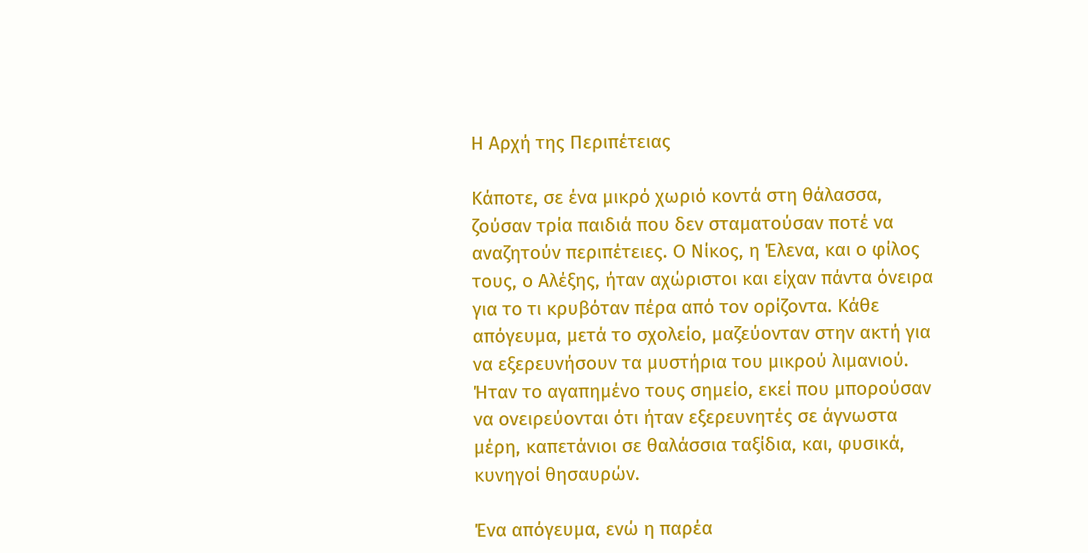Η Αρχή της Περιπέτειας

Κάποτε, σε ένα μικρό χωριό κοντά στη θάλασσα, ζούσαν τρία παιδιά που δεν σταματούσαν ποτέ να αναζητούν περιπέτειες. Ο Νίκος, η Έλενα, και ο φίλος τους, ο Αλέξης, ήταν αχώριστοι και είχαν πάντα όνειρα για το τι κρυβόταν πέρα από τον ορίζοντα. Κάθε απόγευμα, μετά το σχολείο, μαζεύονταν στην ακτή για να εξερευνήσουν τα μυστήρια του μικρού λιμανιού. Ήταν το αγαπημένο τους σημείο, εκεί που μπορούσαν να ονειρεύονται ότι ήταν εξερευνητές σε άγνωστα μέρη, καπετάνιοι σε θαλάσσια ταξίδια, και, φυσικά, κυνηγοί θησαυρών.

Ένα απόγευμα, ενώ η παρέα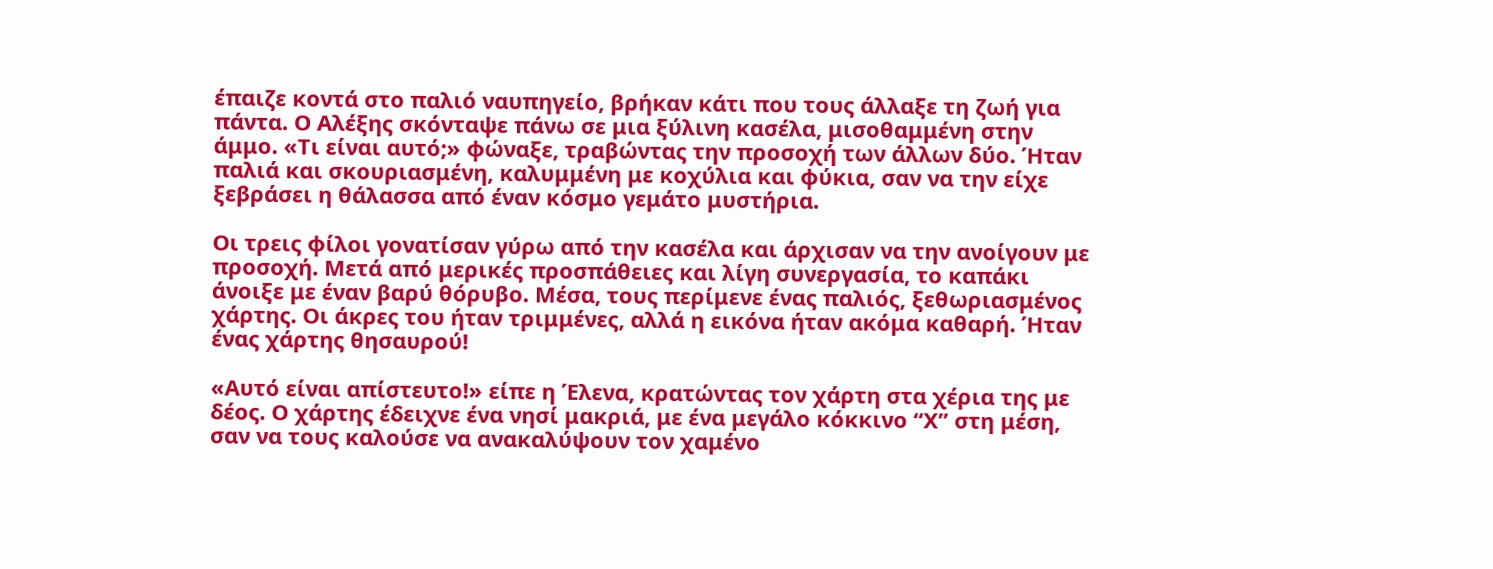έπαιζε κοντά στο παλιό ναυπηγείο, βρήκαν κάτι που τους άλλαξε τη ζωή για πάντα. Ο Αλέξης σκόνταψε πάνω σε μια ξύλινη κασέλα, μισοθαμμένη στην άμμο. «Τι είναι αυτό;» φώναξε, τραβώντας την προσοχή των άλλων δύο. Ήταν παλιά και σκουριασμένη, καλυμμένη με κοχύλια και φύκια, σαν να την είχε ξεβράσει η θάλασσα από έναν κόσμο γεμάτο μυστήρια.

Οι τρεις φίλοι γονατίσαν γύρω από την κασέλα και άρχισαν να την ανοίγουν με προσοχή. Μετά από μερικές προσπάθειες και λίγη συνεργασία, το καπάκι άνοιξε με έναν βαρύ θόρυβο. Μέσα, τους περίμενε ένας παλιός, ξεθωριασμένος χάρτης. Οι άκρες του ήταν τριμμένες, αλλά η εικόνα ήταν ακόμα καθαρή. Ήταν ένας χάρτης θησαυρού!

«Αυτό είναι απίστευτο!» είπε η Έλενα, κρατώντας τον χάρτη στα χέρια της με δέος. Ο χάρτης έδειχνε ένα νησί μακριά, με ένα μεγάλο κόκκινο “Χ” στη μέση, σαν να τους καλούσε να ανακαλύψουν τον χαμένο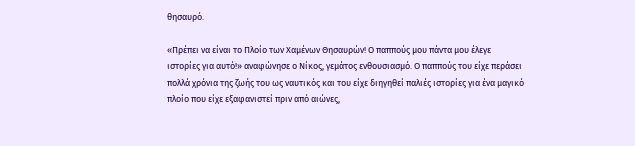θησαυρό.

«Πρέπει να είναι το Πλοίο των Χαμένων Θησαυρών! Ο παππούς μου πάντα μου έλεγε ιστορίες για αυτό!» αναφώνησε ο Νίκος, γεμάτος ενθουσιασμό. Ο παππούς του είχε περάσει πολλά χρόνια της ζωής του ως ναυτικός και του είχε διηγηθεί παλιές ιστορίες για ένα μαγικό πλοίο που είχε εξαφανιστεί πριν από αιώνες,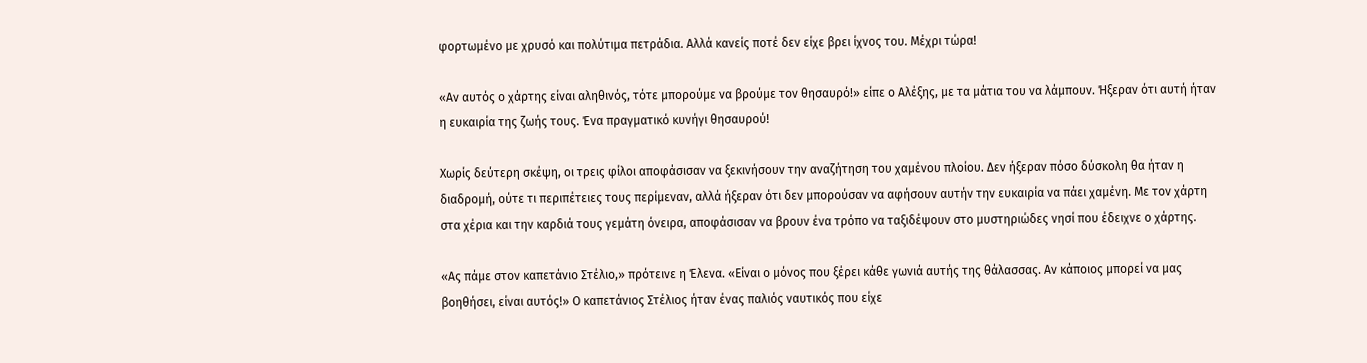φορτωμένο με χρυσό και πολύτιμα πετράδια. Αλλά κανείς ποτέ δεν είχε βρει ίχνος του. Μέχρι τώρα!

«Αν αυτός ο χάρτης είναι αληθινός, τότε μπορούμε να βρούμε τον θησαυρό!» είπε ο Αλέξης, με τα μάτια του να λάμπουν. Ήξεραν ότι αυτή ήταν η ευκαιρία της ζωής τους. Ένα πραγματικό κυνήγι θησαυρού!

Χωρίς δεύτερη σκέψη, οι τρεις φίλοι αποφάσισαν να ξεκινήσουν την αναζήτηση του χαμένου πλοίου. Δεν ήξεραν πόσο δύσκολη θα ήταν η διαδρομή, ούτε τι περιπέτειες τους περίμεναν, αλλά ήξεραν ότι δεν μπορούσαν να αφήσουν αυτήν την ευκαιρία να πάει χαμένη. Με τον χάρτη στα χέρια και την καρδιά τους γεμάτη όνειρα, αποφάσισαν να βρουν ένα τρόπο να ταξιδέψουν στο μυστηριώδες νησί που έδειχνε ο χάρτης.

«Ας πάμε στον καπετάνιο Στέλιο,» πρότεινε η Έλενα. «Είναι ο μόνος που ξέρει κάθε γωνιά αυτής της θάλασσας. Αν κάποιος μπορεί να μας βοηθήσει, είναι αυτός!» Ο καπετάνιος Στέλιος ήταν ένας παλιός ναυτικός που είχε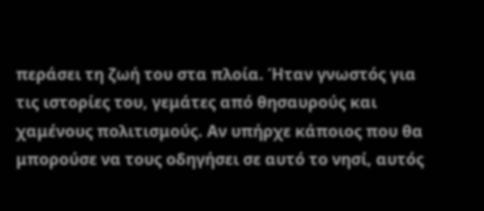περάσει τη ζωή του στα πλοία. Ήταν γνωστός για τις ιστορίες του, γεμάτες από θησαυρούς και χαμένους πολιτισμούς. Αν υπήρχε κάποιος που θα μπορούσε να τους οδηγήσει σε αυτό το νησί, αυτός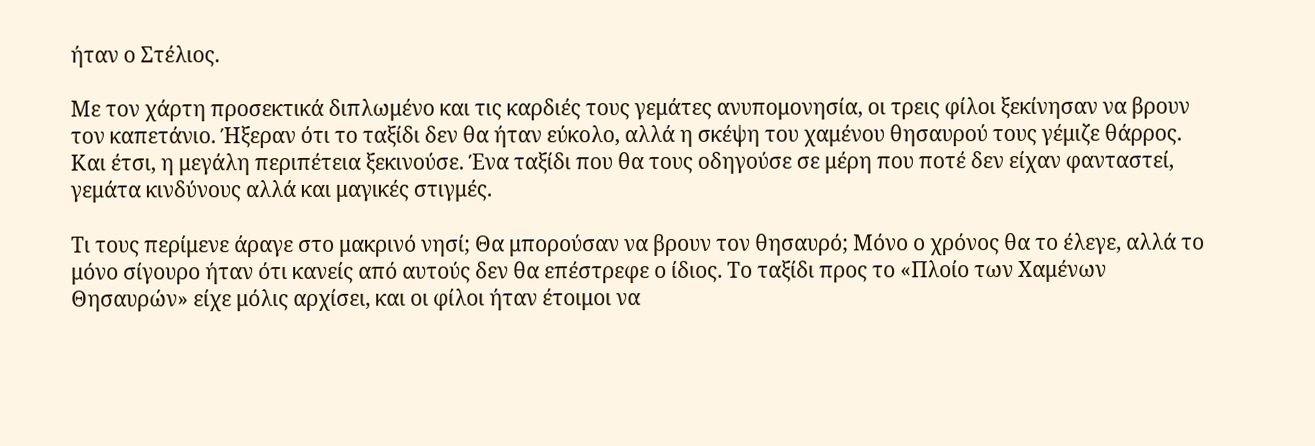ήταν ο Στέλιος.

Με τον χάρτη προσεκτικά διπλωμένο και τις καρδιές τους γεμάτες ανυπομονησία, οι τρεις φίλοι ξεκίνησαν να βρουν τον καπετάνιο. Ήξεραν ότι το ταξίδι δεν θα ήταν εύκολο, αλλά η σκέψη του χαμένου θησαυρού τους γέμιζε θάρρος. Και έτσι, η μεγάλη περιπέτεια ξεκινούσε. Ένα ταξίδι που θα τους οδηγούσε σε μέρη που ποτέ δεν είχαν φανταστεί, γεμάτα κινδύνους αλλά και μαγικές στιγμές.

Τι τους περίμενε άραγε στο μακρινό νησί; Θα μπορούσαν να βρουν τον θησαυρό; Μόνο ο χρόνος θα το έλεγε, αλλά το μόνο σίγουρο ήταν ότι κανείς από αυτούς δεν θα επέστρεφε ο ίδιος. Το ταξίδι προς το «Πλοίο των Χαμένων Θησαυρών» είχε μόλις αρχίσει, και οι φίλοι ήταν έτοιμοι να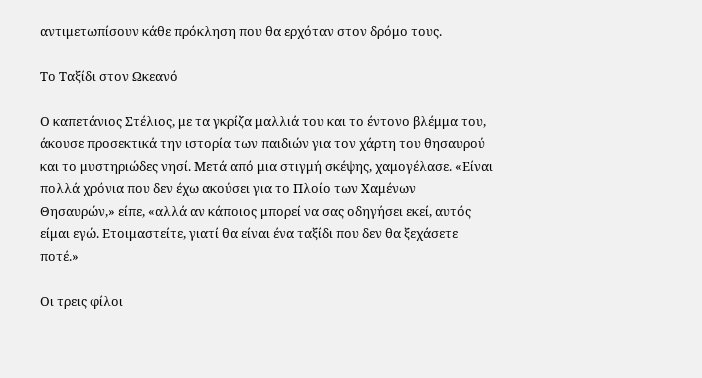αντιμετωπίσουν κάθε πρόκληση που θα ερχόταν στον δρόμο τους.

Το Ταξίδι στον Ωκεανό

Ο καπετάνιος Στέλιος, με τα γκρίζα μαλλιά του και το έντονο βλέμμα του, άκουσε προσεκτικά την ιστορία των παιδιών για τον χάρτη του θησαυρού και το μυστηριώδες νησί. Μετά από μια στιγμή σκέψης, χαμογέλασε. «Είναι πολλά χρόνια που δεν έχω ακούσει για το Πλοίο των Χαμένων Θησαυρών,» είπε, «αλλά αν κάποιος μπορεί να σας οδηγήσει εκεί, αυτός είμαι εγώ. Ετοιμαστείτε, γιατί θα είναι ένα ταξίδι που δεν θα ξεχάσετε ποτέ.»

Οι τρεις φίλοι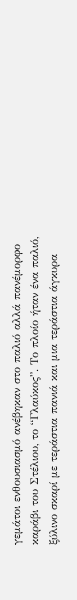γεμάτοι ενθουσιασμό ανέβηκαν στο παλιό αλλά πανέμορφο καράβι του Στέλιου, το “Γλαύκος”. Το πλοίο ήταν ένα παλιό, ξύλινο σκαρί με τεράστια πανιά και μια τεράστια άγκυρα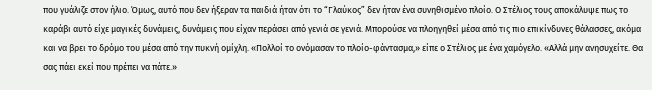που γυάλιζε στον ήλιο. Όμως, αυτό που δεν ήξεραν τα παιδιά ήταν ότι το “Γλαύκος” δεν ήταν ένα συνηθισμένο πλοίο. Ο Στέλιος τους αποκάλυψε πως το καράβι αυτό είχε μαγικές δυνάμεις, δυνάμεις που είχαν περάσει από γενιά σε γενιά. Μπορούσε να πλοηγηθεί μέσα από τις πιο επικίνδυνες θάλασσες, ακόμα και να βρει το δρόμο του μέσα από την πυκνή ομίχλη. «Πολλοί το ονόμασαν το πλοίο-φάντασμα,» είπε ο Στέλιος με ένα χαμόγελο. «Αλλά μην ανησυχείτε. Θα σας πάει εκεί που πρέπει να πάτε.»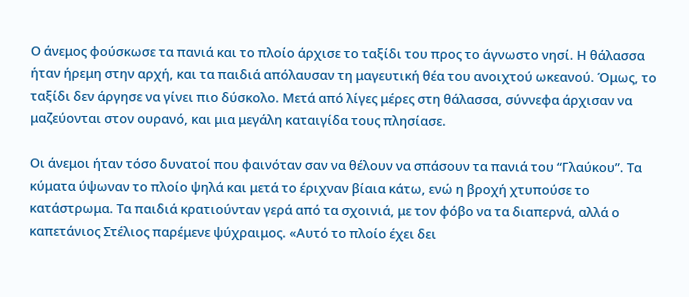Ο άνεμος φούσκωσε τα πανιά και το πλοίο άρχισε το ταξίδι του προς το άγνωστο νησί. Η θάλασσα ήταν ήρεμη στην αρχή, και τα παιδιά απόλαυσαν τη μαγευτική θέα του ανοιχτού ωκεανού. Όμως, το ταξίδι δεν άργησε να γίνει πιο δύσκολο. Μετά από λίγες μέρες στη θάλασσα, σύννεφα άρχισαν να μαζεύονται στον ουρανό, και μια μεγάλη καταιγίδα τους πλησίασε.

Οι άνεμοι ήταν τόσο δυνατοί που φαινόταν σαν να θέλουν να σπάσουν τα πανιά του “Γλαύκου”. Τα κύματα ύψωναν το πλοίο ψηλά και μετά το έριχναν βίαια κάτω, ενώ η βροχή χτυπούσε το κατάστρωμα. Τα παιδιά κρατιούνταν γερά από τα σχοινιά, με τον φόβο να τα διαπερνά, αλλά ο καπετάνιος Στέλιος παρέμενε ψύχραιμος. «Αυτό το πλοίο έχει δει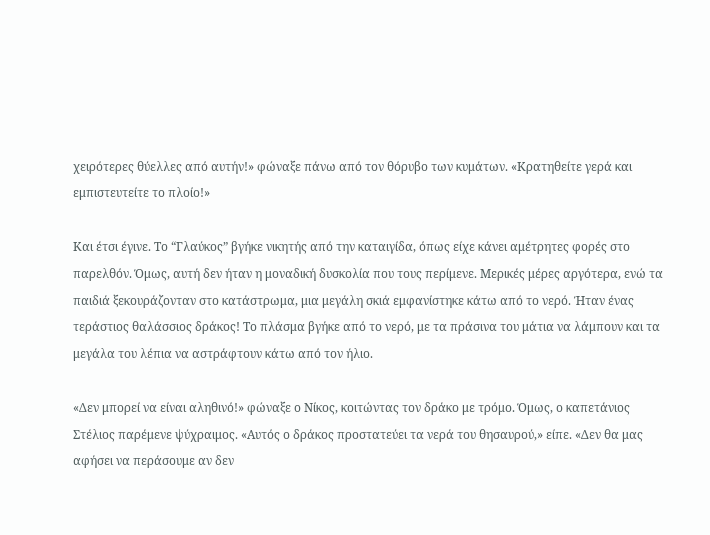χειρότερες θύελλες από αυτήν!» φώναξε πάνω από τον θόρυβο των κυμάτων. «Κρατηθείτε γερά και εμπιστευτείτε το πλοίο!»

Και έτσι έγινε. Το “Γλαύκος” βγήκε νικητής από την καταιγίδα, όπως είχε κάνει αμέτρητες φορές στο παρελθόν. Όμως, αυτή δεν ήταν η μοναδική δυσκολία που τους περίμενε. Μερικές μέρες αργότερα, ενώ τα παιδιά ξεκουράζονταν στο κατάστρωμα, μια μεγάλη σκιά εμφανίστηκε κάτω από το νερό. Ήταν ένας τεράστιος θαλάσσιος δράκος! Το πλάσμα βγήκε από το νερό, με τα πράσινα του μάτια να λάμπουν και τα μεγάλα του λέπια να αστράφτουν κάτω από τον ήλιο.

«Δεν μπορεί να είναι αληθινό!» φώναξε ο Νίκος, κοιτώντας τον δράκο με τρόμο. Όμως, ο καπετάνιος Στέλιος παρέμενε ψύχραιμος. «Αυτός ο δράκος προστατεύει τα νερά του θησαυρού,» είπε. «Δεν θα μας αφήσει να περάσουμε αν δεν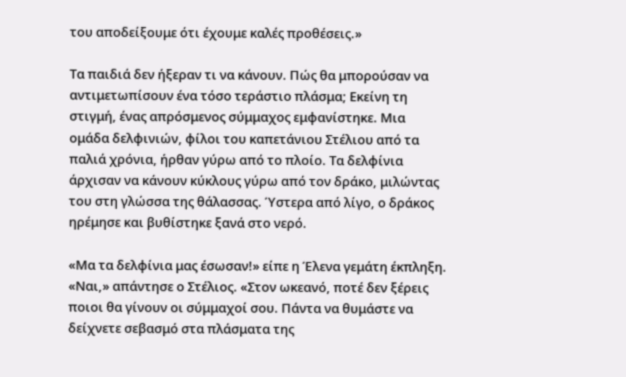του αποδείξουμε ότι έχουμε καλές προθέσεις.»

Τα παιδιά δεν ήξεραν τι να κάνουν. Πώς θα μπορούσαν να αντιμετωπίσουν ένα τόσο τεράστιο πλάσμα; Εκείνη τη στιγμή, ένας απρόσμενος σύμμαχος εμφανίστηκε. Μια ομάδα δελφινιών, φίλοι του καπετάνιου Στέλιου από τα παλιά χρόνια, ήρθαν γύρω από το πλοίο. Τα δελφίνια άρχισαν να κάνουν κύκλους γύρω από τον δράκο, μιλώντας του στη γλώσσα της θάλασσας. Ύστερα από λίγο, ο δράκος ηρέμησε και βυθίστηκε ξανά στο νερό.

«Μα τα δελφίνια μας έσωσαν!» είπε η Έλενα γεμάτη έκπληξη. «Ναι,» απάντησε ο Στέλιος. «Στον ωκεανό, ποτέ δεν ξέρεις ποιοι θα γίνουν οι σύμμαχοί σου. Πάντα να θυμάστε να δείχνετε σεβασμό στα πλάσματα της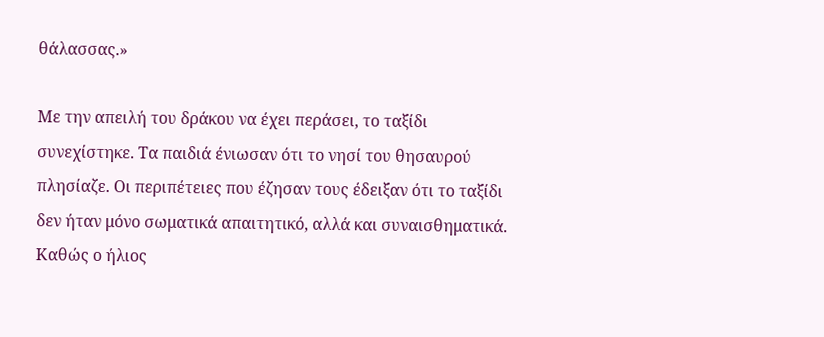θάλασσας.»

Με την απειλή του δράκου να έχει περάσει, το ταξίδι συνεχίστηκε. Τα παιδιά ένιωσαν ότι το νησί του θησαυρού πλησίαζε. Οι περιπέτειες που έζησαν τους έδειξαν ότι το ταξίδι δεν ήταν μόνο σωματικά απαιτητικό, αλλά και συναισθηματικά. Καθώς ο ήλιος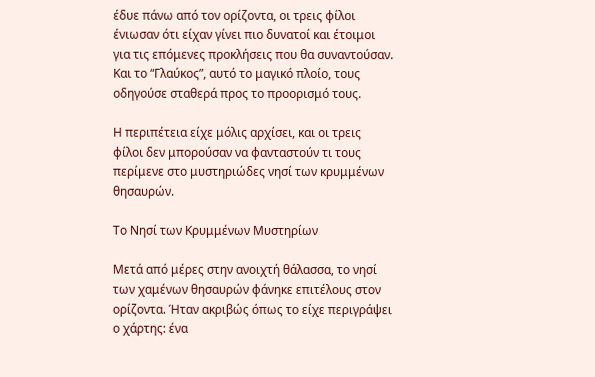έδυε πάνω από τον ορίζοντα, οι τρεις φίλοι ένιωσαν ότι είχαν γίνει πιο δυνατοί και έτοιμοι για τις επόμενες προκλήσεις που θα συναντούσαν. Και το “Γλαύκος”, αυτό το μαγικό πλοίο, τους οδηγούσε σταθερά προς το προορισμό τους.

Η περιπέτεια είχε μόλις αρχίσει, και οι τρεις φίλοι δεν μπορούσαν να φανταστούν τι τους περίμενε στο μυστηριώδες νησί των κρυμμένων θησαυρών.

Το Νησί των Κρυμμένων Μυστηρίων

Μετά από μέρες στην ανοιχτή θάλασσα, το νησί των χαμένων θησαυρών φάνηκε επιτέλους στον ορίζοντα. Ήταν ακριβώς όπως το είχε περιγράψει ο χάρτης: ένα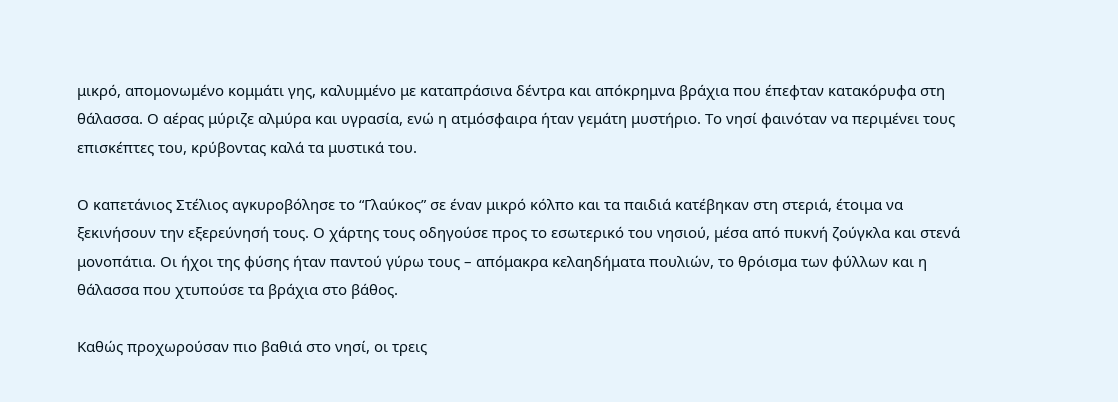μικρό, απομονωμένο κομμάτι γης, καλυμμένο με καταπράσινα δέντρα και απόκρημνα βράχια που έπεφταν κατακόρυφα στη θάλασσα. Ο αέρας μύριζε αλμύρα και υγρασία, ενώ η ατμόσφαιρα ήταν γεμάτη μυστήριο. Το νησί φαινόταν να περιμένει τους επισκέπτες του, κρύβοντας καλά τα μυστικά του.

Ο καπετάνιος Στέλιος αγκυροβόλησε το “Γλαύκος” σε έναν μικρό κόλπο και τα παιδιά κατέβηκαν στη στεριά, έτοιμα να ξεκινήσουν την εξερεύνησή τους. Ο χάρτης τους οδηγούσε προς το εσωτερικό του νησιού, μέσα από πυκνή ζούγκλα και στενά μονοπάτια. Οι ήχοι της φύσης ήταν παντού γύρω τους – απόμακρα κελαηδήματα πουλιών, το θρόισμα των φύλλων και η θάλασσα που χτυπούσε τα βράχια στο βάθος.

Καθώς προχωρούσαν πιο βαθιά στο νησί, οι τρεις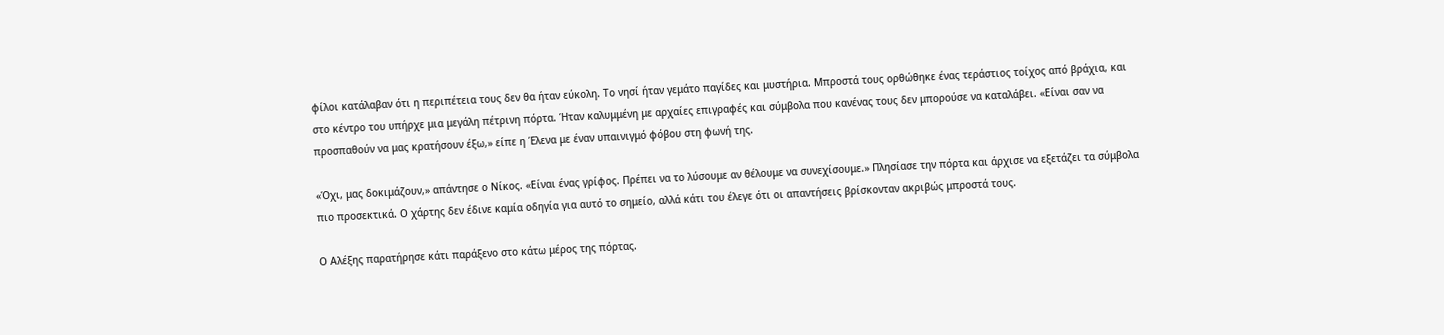φίλοι κατάλαβαν ότι η περιπέτεια τους δεν θα ήταν εύκολη. Το νησί ήταν γεμάτο παγίδες και μυστήρια. Μπροστά τους ορθώθηκε ένας τεράστιος τοίχος από βράχια, και στο κέντρο του υπήρχε μια μεγάλη πέτρινη πόρτα. Ήταν καλυμμένη με αρχαίες επιγραφές και σύμβολα που κανένας τους δεν μπορούσε να καταλάβει. «Είναι σαν να προσπαθούν να μας κρατήσουν έξω,» είπε η Έλενα με έναν υπαινιγμό φόβου στη φωνή της.

«Όχι, μας δοκιμάζουν,» απάντησε ο Νίκος. «Είναι ένας γρίφος. Πρέπει να το λύσουμε αν θέλουμε να συνεχίσουμε.» Πλησίασε την πόρτα και άρχισε να εξετάζει τα σύμβολα πιο προσεκτικά. Ο χάρτης δεν έδινε καμία οδηγία για αυτό το σημείο, αλλά κάτι του έλεγε ότι οι απαντήσεις βρίσκονταν ακριβώς μπροστά τους.

Ο Αλέξης παρατήρησε κάτι παράξενο στο κάτω μέρος της πόρτας.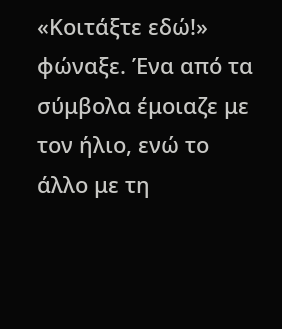«Κοιτάξτε εδώ!» φώναξε. Ένα από τα σύμβολα έμοιαζε με τον ήλιο, ενώ το άλλο με τη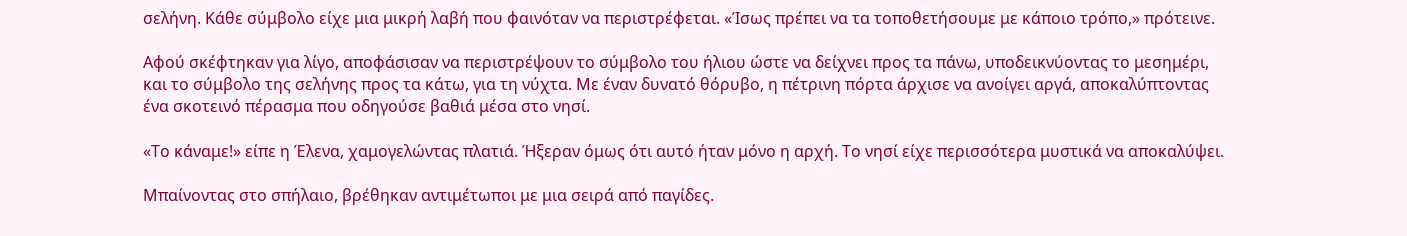σελήνη. Κάθε σύμβολο είχε μια μικρή λαβή που φαινόταν να περιστρέφεται. «Ίσως πρέπει να τα τοποθετήσουμε με κάποιο τρόπο,» πρότεινε.

Αφού σκέφτηκαν για λίγο, αποφάσισαν να περιστρέψουν το σύμβολο του ήλιου ώστε να δείχνει προς τα πάνω, υποδεικνύοντας το μεσημέρι, και το σύμβολο της σελήνης προς τα κάτω, για τη νύχτα. Με έναν δυνατό θόρυβο, η πέτρινη πόρτα άρχισε να ανοίγει αργά, αποκαλύπτοντας ένα σκοτεινό πέρασμα που οδηγούσε βαθιά μέσα στο νησί.

«Το κάναμε!» είπε η Έλενα, χαμογελώντας πλατιά. Ήξεραν όμως ότι αυτό ήταν μόνο η αρχή. Το νησί είχε περισσότερα μυστικά να αποκαλύψει.

Μπαίνοντας στο σπήλαιο, βρέθηκαν αντιμέτωποι με μια σειρά από παγίδες.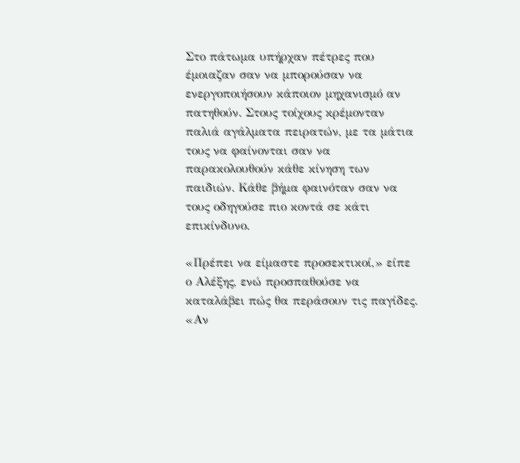Στο πάτωμα υπήρχαν πέτρες που έμοιαζαν σαν να μπορούσαν να ενεργοποιήσουν κάποιον μηχανισμό αν πατηθούν. Στους τοίχους κρέμονταν παλιά αγάλματα πειρατών, με τα μάτια τους να φαίνονται σαν να παρακολουθούν κάθε κίνηση των παιδιών. Κάθε βήμα φαινόταν σαν να τους οδηγούσε πιο κοντά σε κάτι επικίνδυνο.

«Πρέπει να είμαστε προσεκτικοί,» είπε ο Αλέξης, ενώ προσπαθούσε να καταλάβει πώς θα περάσουν τις παγίδες. «Αν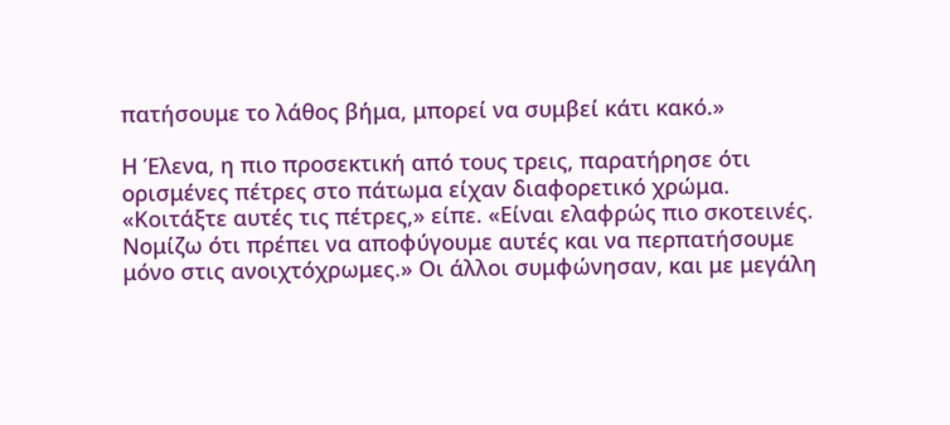πατήσουμε το λάθος βήμα, μπορεί να συμβεί κάτι κακό.»

Η Έλενα, η πιο προσεκτική από τους τρεις, παρατήρησε ότι ορισμένες πέτρες στο πάτωμα είχαν διαφορετικό χρώμα. «Κοιτάξτε αυτές τις πέτρες,» είπε. «Είναι ελαφρώς πιο σκοτεινές. Νομίζω ότι πρέπει να αποφύγουμε αυτές και να περπατήσουμε μόνο στις ανοιχτόχρωμες.» Οι άλλοι συμφώνησαν, και με μεγάλη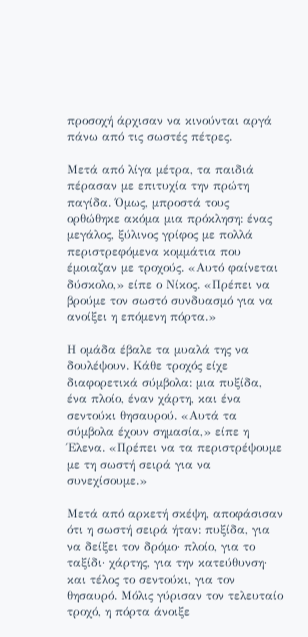προσοχή άρχισαν να κινούνται αργά πάνω από τις σωστές πέτρες.

Μετά από λίγα μέτρα, τα παιδιά πέρασαν με επιτυχία την πρώτη παγίδα. Όμως, μπροστά τους ορθώθηκε ακόμα μια πρόκληση: ένας μεγάλος, ξύλινος γρίφος με πολλά περιστρεφόμενα κομμάτια που έμοιαζαν με τροχούς. «Αυτό φαίνεται δύσκολο,» είπε ο Νίκος. «Πρέπει να βρούμε τον σωστό συνδυασμό για να ανοίξει η επόμενη πόρτα.»

Η ομάδα έβαλε τα μυαλά της να δουλέψουν. Κάθε τροχός είχε διαφορετικά σύμβολα: μια πυξίδα, ένα πλοίο, έναν χάρτη, και ένα σεντούκι θησαυρού. «Αυτά τα σύμβολα έχουν σημασία,» είπε η Έλενα. «Πρέπει να τα περιστρέψουμε με τη σωστή σειρά για να συνεχίσουμε.»

Μετά από αρκετή σκέψη, αποφάσισαν ότι η σωστή σειρά ήταν: πυξίδα, για να δείξει τον δρόμο· πλοίο, για το ταξίδι· χάρτης, για την κατεύθυνση· και τέλος το σεντούκι, για τον θησαυρό. Μόλις γύρισαν τον τελευταίο τροχό, η πόρτα άνοιξε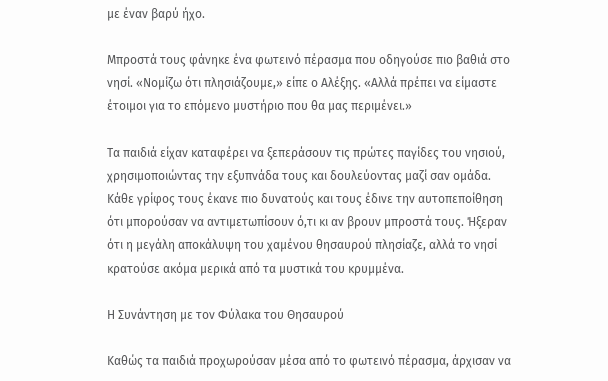με έναν βαρύ ήχο.

Μπροστά τους φάνηκε ένα φωτεινό πέρασμα που οδηγούσε πιο βαθιά στο νησί. «Νομίζω ότι πλησιάζουμε,» είπε ο Αλέξης. «Αλλά πρέπει να είμαστε έτοιμοι για το επόμενο μυστήριο που θα μας περιμένει.»

Τα παιδιά είχαν καταφέρει να ξεπεράσουν τις πρώτες παγίδες του νησιού, χρησιμοποιώντας την εξυπνάδα τους και δουλεύοντας μαζί σαν ομάδα. Κάθε γρίφος τους έκανε πιο δυνατούς και τους έδινε την αυτοπεποίθηση ότι μπορούσαν να αντιμετωπίσουν ό,τι κι αν βρουν μπροστά τους. Ήξεραν ότι η μεγάλη αποκάλυψη του χαμένου θησαυρού πλησίαζε, αλλά το νησί κρατούσε ακόμα μερικά από τα μυστικά του κρυμμένα.

Η Συνάντηση με τον Φύλακα του Θησαυρού

Καθώς τα παιδιά προχωρούσαν μέσα από το φωτεινό πέρασμα, άρχισαν να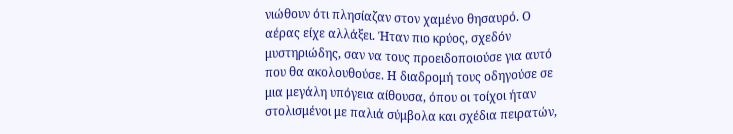νιώθουν ότι πλησίαζαν στον χαμένο θησαυρό. Ο αέρας είχε αλλάξει. Ήταν πιο κρύος, σχεδόν μυστηριώδης, σαν να τους προειδοποιούσε για αυτό που θα ακολουθούσε. Η διαδρομή τους οδηγούσε σε μια μεγάλη υπόγεια αίθουσα, όπου οι τοίχοι ήταν στολισμένοι με παλιά σύμβολα και σχέδια πειρατών,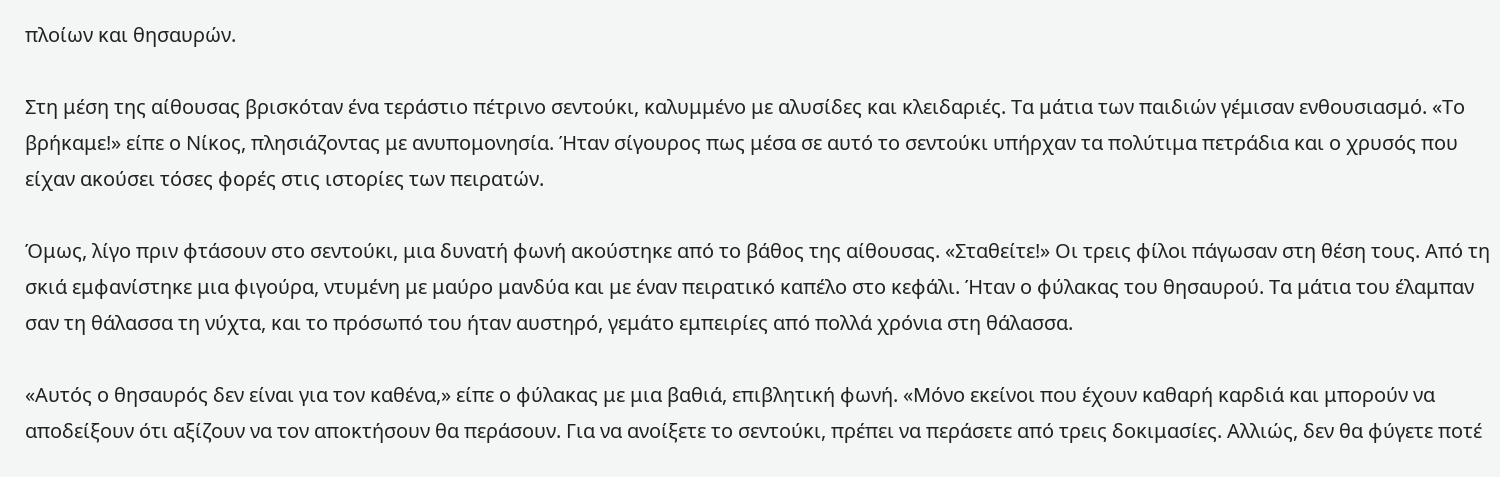πλοίων και θησαυρών.

Στη μέση της αίθουσας βρισκόταν ένα τεράστιο πέτρινο σεντούκι, καλυμμένο με αλυσίδες και κλειδαριές. Τα μάτια των παιδιών γέμισαν ενθουσιασμό. «Το βρήκαμε!» είπε ο Νίκος, πλησιάζοντας με ανυπομονησία. Ήταν σίγουρος πως μέσα σε αυτό το σεντούκι υπήρχαν τα πολύτιμα πετράδια και ο χρυσός που είχαν ακούσει τόσες φορές στις ιστορίες των πειρατών.

Όμως, λίγο πριν φτάσουν στο σεντούκι, μια δυνατή φωνή ακούστηκε από το βάθος της αίθουσας. «Σταθείτε!» Οι τρεις φίλοι πάγωσαν στη θέση τους. Από τη σκιά εμφανίστηκε μια φιγούρα, ντυμένη με μαύρο μανδύα και με έναν πειρατικό καπέλο στο κεφάλι. Ήταν ο φύλακας του θησαυρού. Τα μάτια του έλαμπαν σαν τη θάλασσα τη νύχτα, και το πρόσωπό του ήταν αυστηρό, γεμάτο εμπειρίες από πολλά χρόνια στη θάλασσα.

«Αυτός ο θησαυρός δεν είναι για τον καθένα,» είπε ο φύλακας με μια βαθιά, επιβλητική φωνή. «Μόνο εκείνοι που έχουν καθαρή καρδιά και μπορούν να αποδείξουν ότι αξίζουν να τον αποκτήσουν θα περάσουν. Για να ανοίξετε το σεντούκι, πρέπει να περάσετε από τρεις δοκιμασίες. Αλλιώς, δεν θα φύγετε ποτέ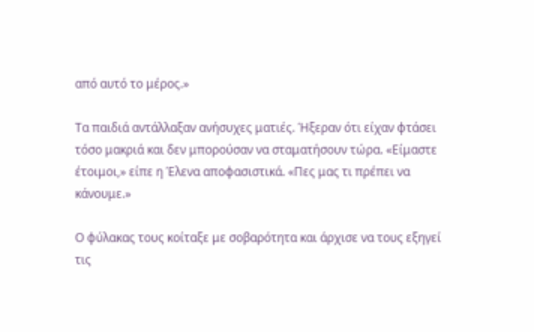από αυτό το μέρος.»

Τα παιδιά αντάλλαξαν ανήσυχες ματιές. Ήξεραν ότι είχαν φτάσει τόσο μακριά και δεν μπορούσαν να σταματήσουν τώρα. «Είμαστε έτοιμοι,» είπε η Έλενα αποφασιστικά. «Πες μας τι πρέπει να κάνουμε.»

Ο φύλακας τους κοίταξε με σοβαρότητα και άρχισε να τους εξηγεί τις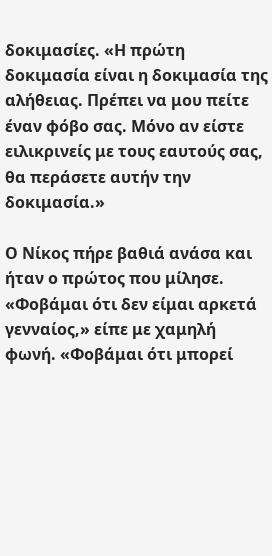δοκιμασίες. «Η πρώτη δοκιμασία είναι η δοκιμασία της αλήθειας. Πρέπει να μου πείτε έναν φόβο σας. Μόνο αν είστε ειλικρινείς με τους εαυτούς σας, θα περάσετε αυτήν την δοκιμασία.»

Ο Νίκος πήρε βαθιά ανάσα και ήταν ο πρώτος που μίλησε. «Φοβάμαι ότι δεν είμαι αρκετά γενναίος,» είπε με χαμηλή φωνή. «Φοβάμαι ότι μπορεί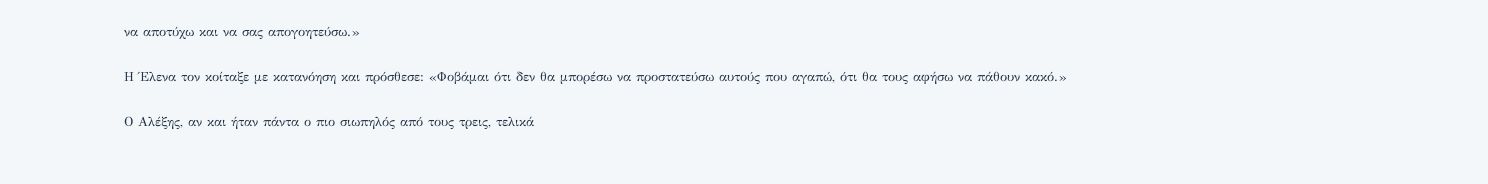να αποτύχω και να σας απογοητεύσω.»

Η Έλενα τον κοίταξε με κατανόηση και πρόσθεσε: «Φοβάμαι ότι δεν θα μπορέσω να προστατεύσω αυτούς που αγαπώ, ότι θα τους αφήσω να πάθουν κακό.»

Ο Αλέξης, αν και ήταν πάντα ο πιο σιωπηλός από τους τρεις, τελικά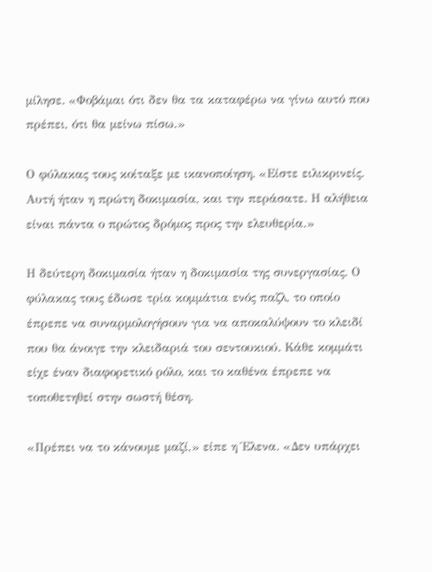μίλησε. «Φοβάμαι ότι δεν θα τα καταφέρω να γίνω αυτό που πρέπει, ότι θα μείνω πίσω.»

Ο φύλακας τους κοίταξε με ικανοποίηση. «Είστε ειλικρινείς. Αυτή ήταν η πρώτη δοκιμασία, και την περάσατε. Η αλήθεια είναι πάντα ο πρώτος δρόμος προς την ελευθερία.»

Η δεύτερη δοκιμασία ήταν η δοκιμασία της συνεργασίας. Ο φύλακας τους έδωσε τρία κομμάτια ενός παζλ, το οποίο έπρεπε να συναρμολογήσουν για να αποκαλύψουν το κλειδί που θα άνοιγε την κλειδαριά του σεντουκιού. Κάθε κομμάτι είχε έναν διαφορετικό ρόλο, και το καθένα έπρεπε να τοποθετηθεί στην σωστή θέση.

«Πρέπει να το κάνουμε μαζί,» είπε η Έλενα. «Δεν υπάρχει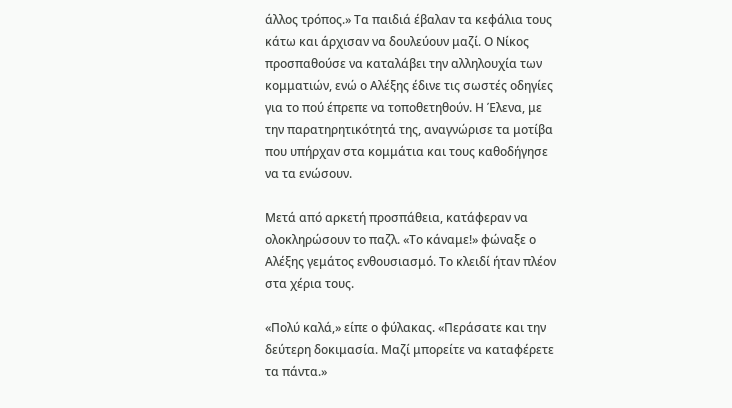άλλος τρόπος.» Τα παιδιά έβαλαν τα κεφάλια τους κάτω και άρχισαν να δουλεύουν μαζί. Ο Νίκος προσπαθούσε να καταλάβει την αλληλουχία των κομματιών, ενώ ο Αλέξης έδινε τις σωστές οδηγίες για το πού έπρεπε να τοποθετηθούν. Η Έλενα, με την παρατηρητικότητά της, αναγνώρισε τα μοτίβα που υπήρχαν στα κομμάτια και τους καθοδήγησε να τα ενώσουν.

Μετά από αρκετή προσπάθεια, κατάφεραν να ολοκληρώσουν το παζλ. «Το κάναμε!» φώναξε ο Αλέξης γεμάτος ενθουσιασμό. Το κλειδί ήταν πλέον στα χέρια τους.

«Πολύ καλά,» είπε ο φύλακας. «Περάσατε και την δεύτερη δοκιμασία. Μαζί μπορείτε να καταφέρετε τα πάντα.»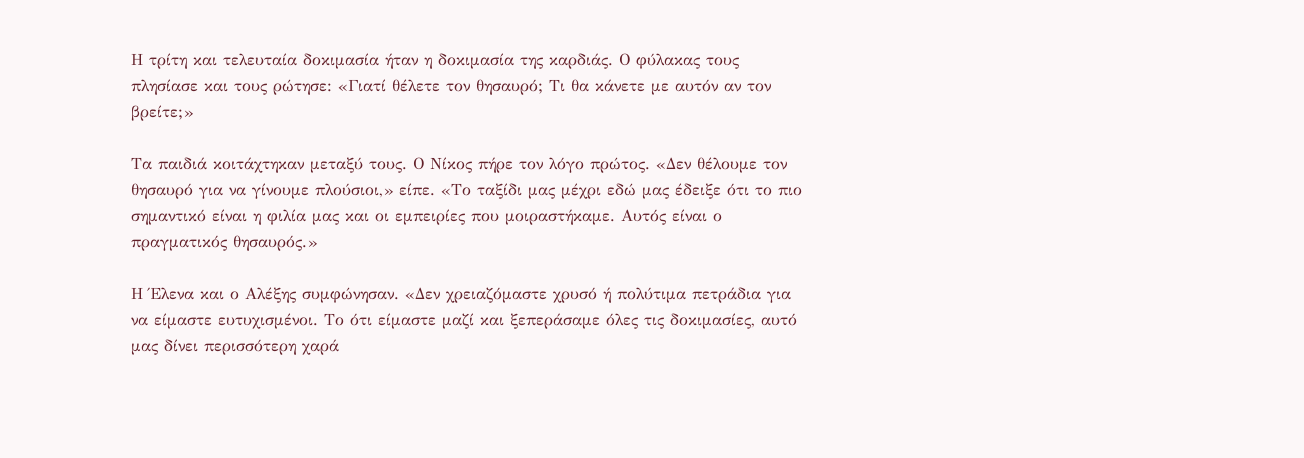Η τρίτη και τελευταία δοκιμασία ήταν η δοκιμασία της καρδιάς. Ο φύλακας τους πλησίασε και τους ρώτησε: «Γιατί θέλετε τον θησαυρό; Τι θα κάνετε με αυτόν αν τον βρείτε;»

Τα παιδιά κοιτάχτηκαν μεταξύ τους. Ο Νίκος πήρε τον λόγο πρώτος. «Δεν θέλουμε τον θησαυρό για να γίνουμε πλούσιοι,» είπε. «Το ταξίδι μας μέχρι εδώ μας έδειξε ότι το πιο σημαντικό είναι η φιλία μας και οι εμπειρίες που μοιραστήκαμε. Αυτός είναι ο πραγματικός θησαυρός.»

Η Έλενα και ο Αλέξης συμφώνησαν. «Δεν χρειαζόμαστε χρυσό ή πολύτιμα πετράδια για να είμαστε ευτυχισμένοι. Το ότι είμαστε μαζί και ξεπεράσαμε όλες τις δοκιμασίες, αυτό μας δίνει περισσότερη χαρά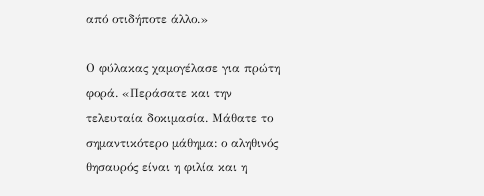από οτιδήποτε άλλο.»

Ο φύλακας χαμογέλασε για πρώτη φορά. «Περάσατε και την τελευταία δοκιμασία. Μάθατε το σημαντικότερο μάθημα: ο αληθινός θησαυρός είναι η φιλία και η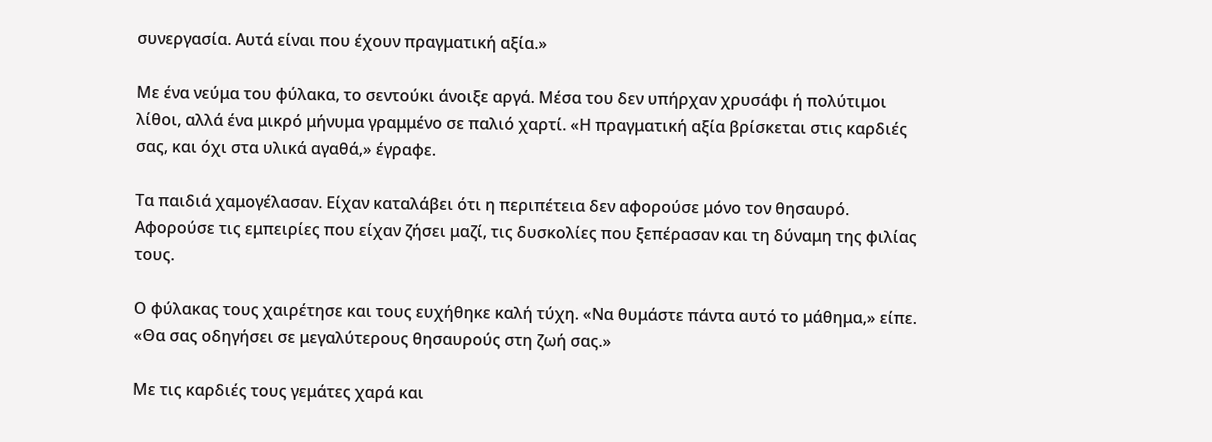συνεργασία. Αυτά είναι που έχουν πραγματική αξία.»

Με ένα νεύμα του φύλακα, το σεντούκι άνοιξε αργά. Μέσα του δεν υπήρχαν χρυσάφι ή πολύτιμοι λίθοι, αλλά ένα μικρό μήνυμα γραμμένο σε παλιό χαρτί. «Η πραγματική αξία βρίσκεται στις καρδιές σας, και όχι στα υλικά αγαθά,» έγραφε.

Τα παιδιά χαμογέλασαν. Είχαν καταλάβει ότι η περιπέτεια δεν αφορούσε μόνο τον θησαυρό. Αφορούσε τις εμπειρίες που είχαν ζήσει μαζί, τις δυσκολίες που ξεπέρασαν και τη δύναμη της φιλίας τους.

Ο φύλακας τους χαιρέτησε και τους ευχήθηκε καλή τύχη. «Να θυμάστε πάντα αυτό το μάθημα,» είπε. «Θα σας οδηγήσει σε μεγαλύτερους θησαυρούς στη ζωή σας.»

Με τις καρδιές τους γεμάτες χαρά και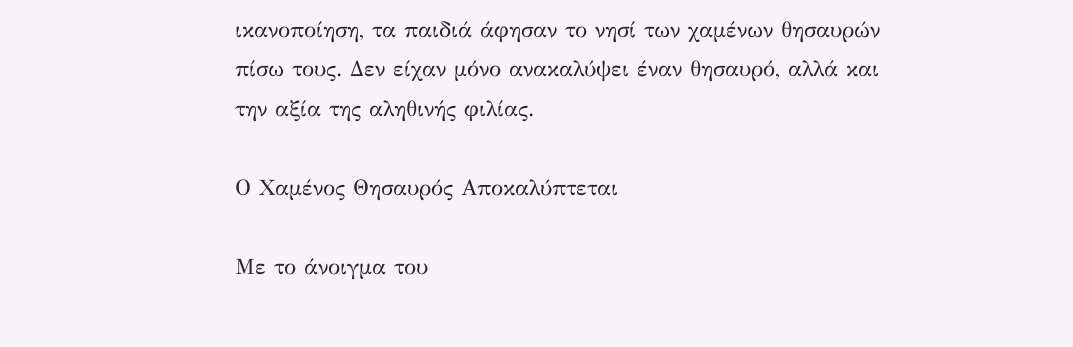ικανοποίηση, τα παιδιά άφησαν το νησί των χαμένων θησαυρών πίσω τους. Δεν είχαν μόνο ανακαλύψει έναν θησαυρό, αλλά και την αξία της αληθινής φιλίας.

Ο Χαμένος Θησαυρός Αποκαλύπτεται

Με το άνοιγμα του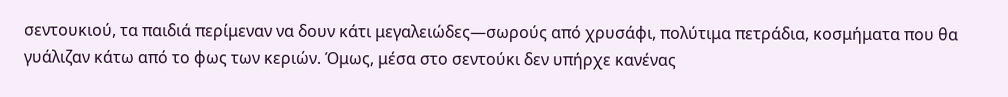σεντουκιού, τα παιδιά περίμεναν να δουν κάτι μεγαλειώδες—σωρούς από χρυσάφι, πολύτιμα πετράδια, κοσμήματα που θα γυάλιζαν κάτω από το φως των κεριών. Όμως, μέσα στο σεντούκι δεν υπήρχε κανένας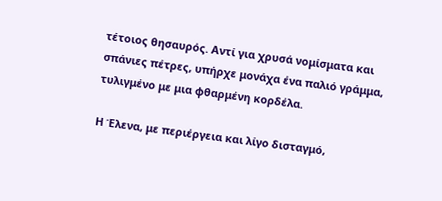τέτοιος θησαυρός. Αντί για χρυσά νομίσματα και σπάνιες πέτρες, υπήρχε μονάχα ένα παλιό γράμμα, τυλιγμένο με μια φθαρμένη κορδέλα.

Η Έλενα, με περιέργεια και λίγο δισταγμό,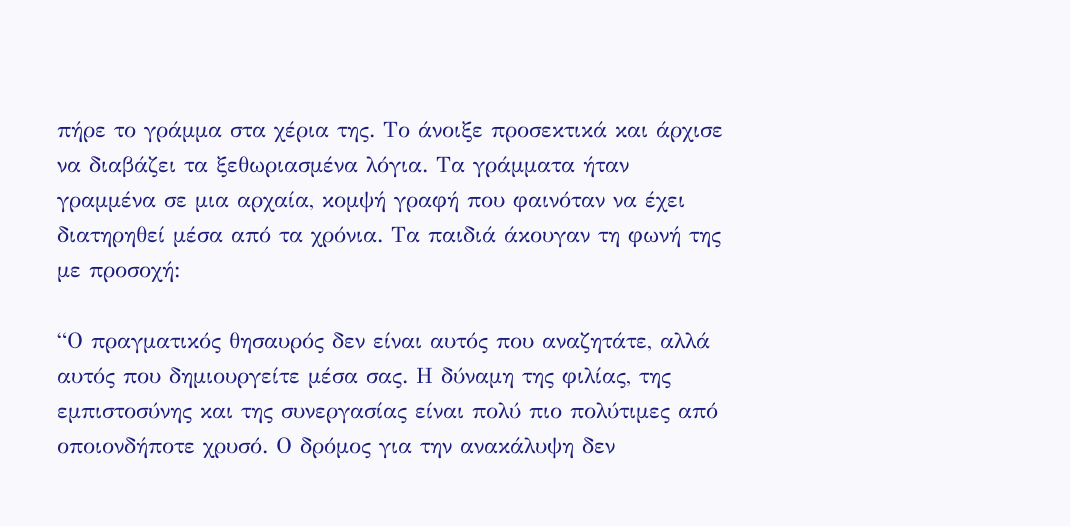πήρε το γράμμα στα χέρια της. Το άνοιξε προσεκτικά και άρχισε να διαβάζει τα ξεθωριασμένα λόγια. Τα γράμματα ήταν γραμμένα σε μια αρχαία, κομψή γραφή που φαινόταν να έχει διατηρηθεί μέσα από τα χρόνια. Τα παιδιά άκουγαν τη φωνή της με προσοχή:

“Ο πραγματικός θησαυρός δεν είναι αυτός που αναζητάτε, αλλά αυτός που δημιουργείτε μέσα σας. Η δύναμη της φιλίας, της εμπιστοσύνης και της συνεργασίας είναι πολύ πιο πολύτιμες από οποιονδήποτε χρυσό. Ο δρόμος για την ανακάλυψη δεν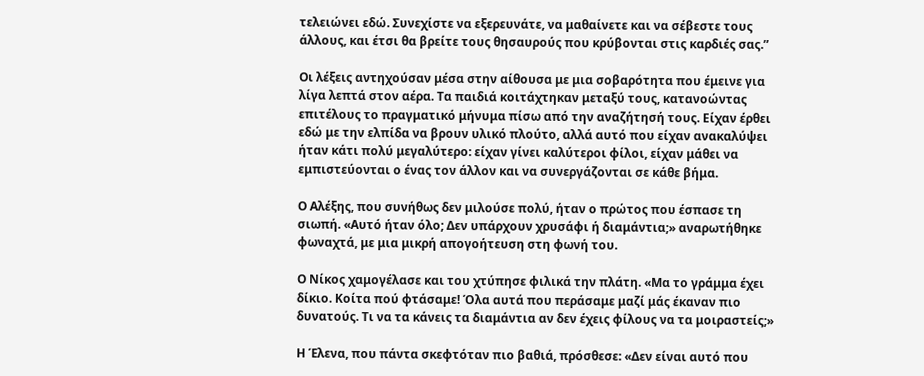τελειώνει εδώ. Συνεχίστε να εξερευνάτε, να μαθαίνετε και να σέβεστε τους άλλους, και έτσι θα βρείτε τους θησαυρούς που κρύβονται στις καρδιές σας.”

Οι λέξεις αντηχούσαν μέσα στην αίθουσα με μια σοβαρότητα που έμεινε για λίγα λεπτά στον αέρα. Τα παιδιά κοιτάχτηκαν μεταξύ τους, κατανοώντας επιτέλους το πραγματικό μήνυμα πίσω από την αναζήτησή τους. Είχαν έρθει εδώ με την ελπίδα να βρουν υλικό πλούτο, αλλά αυτό που είχαν ανακαλύψει ήταν κάτι πολύ μεγαλύτερο: είχαν γίνει καλύτεροι φίλοι, είχαν μάθει να εμπιστεύονται ο ένας τον άλλον και να συνεργάζονται σε κάθε βήμα.

Ο Αλέξης, που συνήθως δεν μιλούσε πολύ, ήταν ο πρώτος που έσπασε τη σιωπή. «Αυτό ήταν όλο; Δεν υπάρχουν χρυσάφι ή διαμάντια;» αναρωτήθηκε φωναχτά, με μια μικρή απογοήτευση στη φωνή του.

Ο Νίκος χαμογέλασε και του χτύπησε φιλικά την πλάτη. «Μα το γράμμα έχει δίκιο. Κοίτα πού φτάσαμε! Όλα αυτά που περάσαμε μαζί μάς έκαναν πιο δυνατούς. Τι να τα κάνεις τα διαμάντια αν δεν έχεις φίλους να τα μοιραστείς;»

Η Έλενα, που πάντα σκεφτόταν πιο βαθιά, πρόσθεσε: «Δεν είναι αυτό που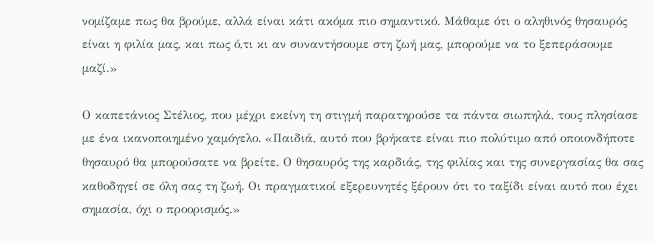νομίζαμε πως θα βρούμε, αλλά είναι κάτι ακόμα πιο σημαντικό. Μάθαμε ότι ο αληθινός θησαυρός είναι η φιλία μας, και πως ό,τι κι αν συναντήσουμε στη ζωή μας, μπορούμε να το ξεπεράσουμε μαζί.»

Ο καπετάνιος Στέλιος, που μέχρι εκείνη τη στιγμή παρατηρούσε τα πάντα σιωπηλά, τους πλησίασε με ένα ικανοποιημένο χαμόγελο. «Παιδιά, αυτό που βρήκατε είναι πιο πολύτιμο από οποιονδήποτε θησαυρό θα μπορούσατε να βρείτε. Ο θησαυρός της καρδιάς, της φιλίας και της συνεργασίας θα σας καθοδηγεί σε όλη σας τη ζωή. Οι πραγματικοί εξερευνητές ξέρουν ότι το ταξίδι είναι αυτό που έχει σημασία, όχι ο προορισμός.»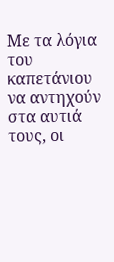Με τα λόγια του καπετάνιου να αντηχούν στα αυτιά τους, οι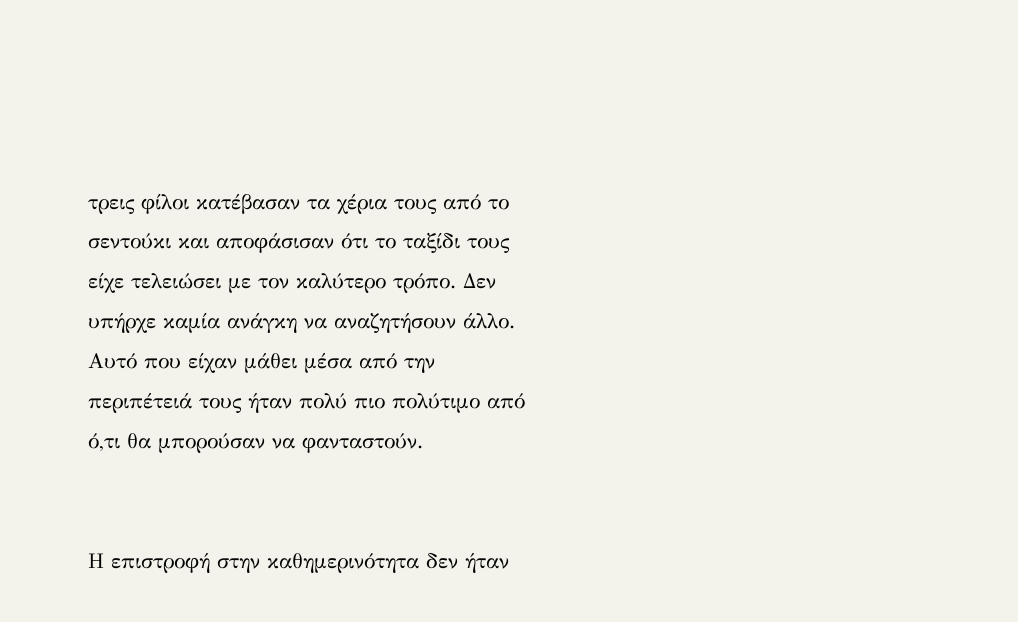τρεις φίλοι κατέβασαν τα χέρια τους από το σεντούκι και αποφάσισαν ότι το ταξίδι τους είχε τελειώσει με τον καλύτερο τρόπο. Δεν υπήρχε καμία ανάγκη να αναζητήσουν άλλο. Αυτό που είχαν μάθει μέσα από την περιπέτειά τους ήταν πολύ πιο πολύτιμο από ό,τι θα μπορούσαν να φανταστούν.


Η επιστροφή στην καθημερινότητα δεν ήταν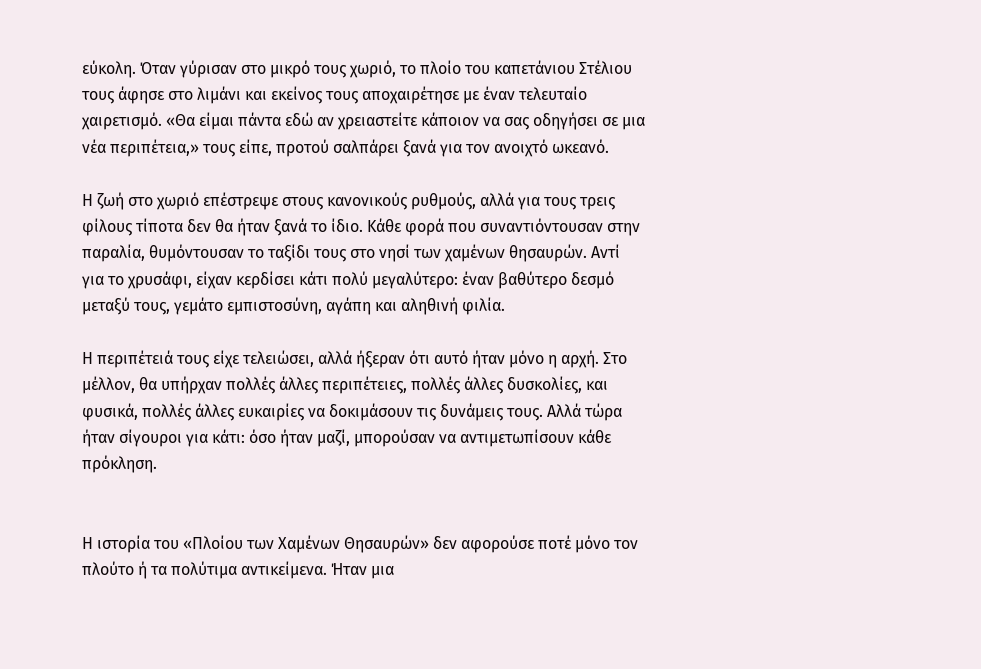εύκολη. Όταν γύρισαν στο μικρό τους χωριό, το πλοίο του καπετάνιου Στέλιου τους άφησε στο λιμάνι και εκείνος τους αποχαιρέτησε με έναν τελευταίο χαιρετισμό. «Θα είμαι πάντα εδώ αν χρειαστείτε κάποιον να σας οδηγήσει σε μια νέα περιπέτεια,» τους είπε, προτού σαλπάρει ξανά για τον ανοιχτό ωκεανό.

Η ζωή στο χωριό επέστρεψε στους κανονικούς ρυθμούς, αλλά για τους τρεις φίλους τίποτα δεν θα ήταν ξανά το ίδιο. Κάθε φορά που συναντιόντουσαν στην παραλία, θυμόντουσαν το ταξίδι τους στο νησί των χαμένων θησαυρών. Αντί για το χρυσάφι, είχαν κερδίσει κάτι πολύ μεγαλύτερο: έναν βαθύτερο δεσμό μεταξύ τους, γεμάτο εμπιστοσύνη, αγάπη και αληθινή φιλία.

Η περιπέτειά τους είχε τελειώσει, αλλά ήξεραν ότι αυτό ήταν μόνο η αρχή. Στο μέλλον, θα υπήρχαν πολλές άλλες περιπέτειες, πολλές άλλες δυσκολίες, και φυσικά, πολλές άλλες ευκαιρίες να δοκιμάσουν τις δυνάμεις τους. Αλλά τώρα ήταν σίγουροι για κάτι: όσο ήταν μαζί, μπορούσαν να αντιμετωπίσουν κάθε πρόκληση.


Η ιστορία του «Πλοίου των Χαμένων Θησαυρών» δεν αφορούσε ποτέ μόνο τον πλούτο ή τα πολύτιμα αντικείμενα. Ήταν μια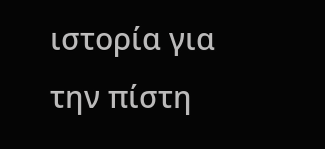ιστορία για την πίστη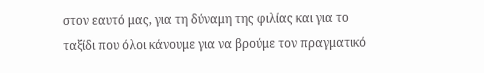στον εαυτό μας, για τη δύναμη της φιλίας και για το ταξίδι που όλοι κάνουμε για να βρούμε τον πραγματικό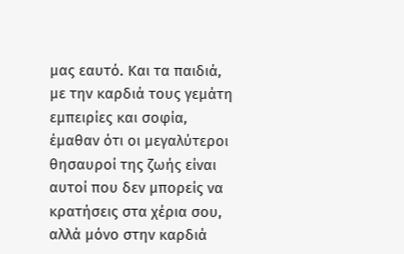μας εαυτό. Και τα παιδιά, με την καρδιά τους γεμάτη εμπειρίες και σοφία, έμαθαν ότι οι μεγαλύτεροι θησαυροί της ζωής είναι αυτοί που δεν μπορείς να κρατήσεις στα χέρια σου, αλλά μόνο στην καρδιά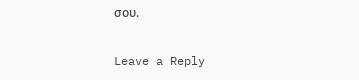σου.

Leave a Reply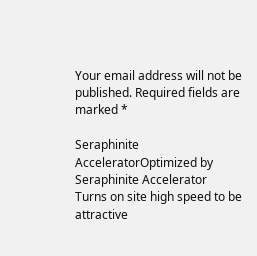Your email address will not be published. Required fields are marked *

Seraphinite AcceleratorOptimized by Seraphinite Accelerator
Turns on site high speed to be attractive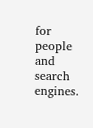for people and search engines.